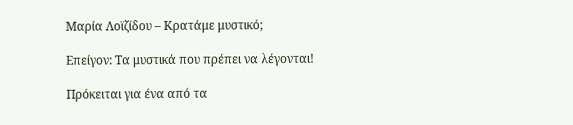Μαρία Λοϊζίδου – Κρατάμε μυστικό;

Επείγον: Τα μυστικά που πρέπει να λέγονται!

Πρόκειται για ένα από τα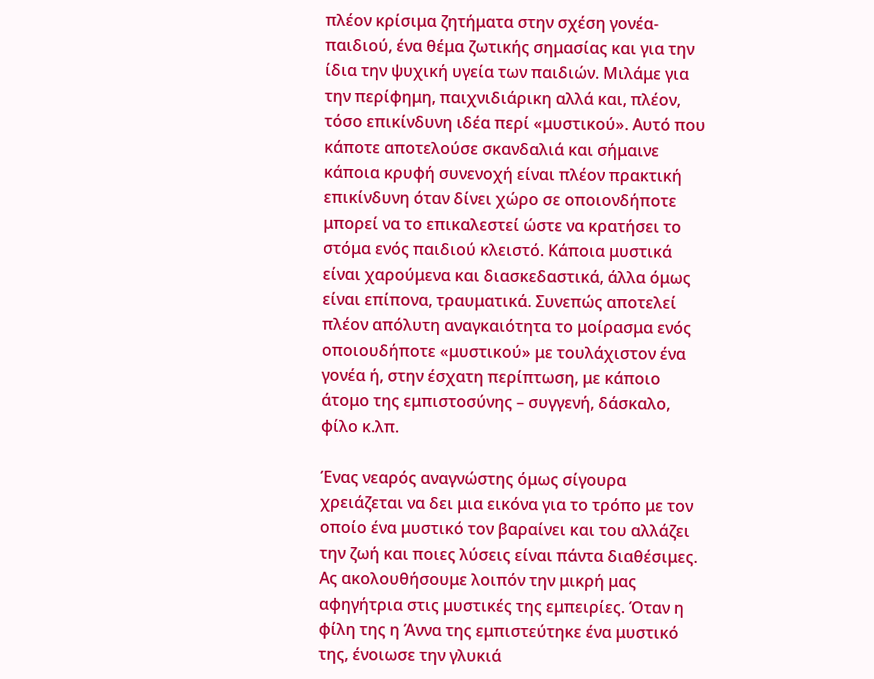πλέον κρίσιμα ζητήματα στην σχέση γονέα-παιδιού, ένα θέμα ζωτικής σημασίας και για την ίδια την ψυχική υγεία των παιδιών. Μιλάμε για την περίφημη, παιχνιδιάρικη αλλά και, πλέον, τόσο επικίνδυνη ιδέα περί «μυστικού». Αυτό που κάποτε αποτελούσε σκανδαλιά και σήμαινε κάποια κρυφή συνενοχή είναι πλέον πρακτική επικίνδυνη όταν δίνει χώρο σε οποιονδήποτε μπορεί να το επικαλεστεί ώστε να κρατήσει το στόμα ενός παιδιού κλειστό. Κάποια μυστικά είναι χαρούμενα και διασκεδαστικά, άλλα όμως είναι επίπονα, τραυματικά. Συνεπώς αποτελεί πλέον απόλυτη αναγκαιότητα το μοίρασμα ενός οποιουδήποτε «μυστικού» με τουλάχιστον ένα γονέα ή, στην έσχατη περίπτωση, με κάποιο άτομο της εμπιστοσύνης – συγγενή, δάσκαλο, φίλο κ.λπ.

Ένας νεαρός αναγνώστης όμως σίγουρα χρειάζεται να δει μια εικόνα για το τρόπο με τον οποίο ένα μυστικό τον βαραίνει και του αλλάζει την ζωή και ποιες λύσεις είναι πάντα διαθέσιμες. Ας ακολουθήσουμε λοιπόν την μικρή μας αφηγήτρια στις μυστικές της εμπειρίες. Όταν η φίλη της η Άννα της εμπιστεύτηκε ένα μυστικό της, ένοιωσε την γλυκιά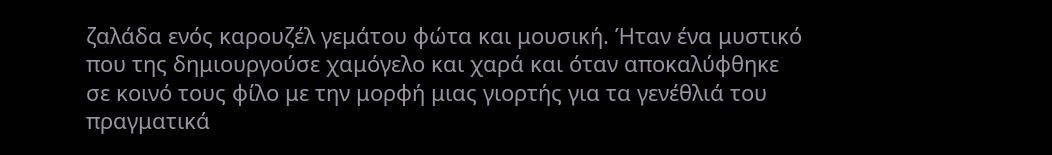ζαλάδα ενός καρουζέλ γεμάτου φώτα και μουσική. Ήταν ένα μυστικό που της δημιουργούσε χαμόγελο και χαρά και όταν αποκαλύφθηκε σε κοινό τους φίλο με την μορφή μιας γιορτής για τα γενέθλιά του πραγματικά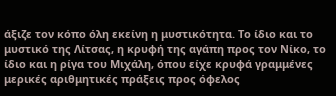άξιζε τον κόπο όλη εκείνη η μυστικότητα. Το ίδιο και το μυστικό της Λίτσας, η κρυφή της αγάπη προς τον Νίκο, το ίδιο και η ρίγα του Μιχάλη, όπου είχε κρυφά γραμμένες μερικές αριθμητικές πράξεις προς όφελος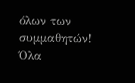όλων των συμμαθητών! Όλα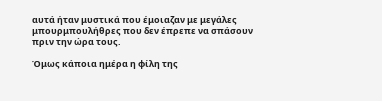αυτά ήταν μυστικά που έμοιαζαν με μεγάλες μπουρμπουλήθρες που δεν έπρεπε να σπάσουν πριν την ώρα τους.

Όμως κάποια ημέρα η φίλη της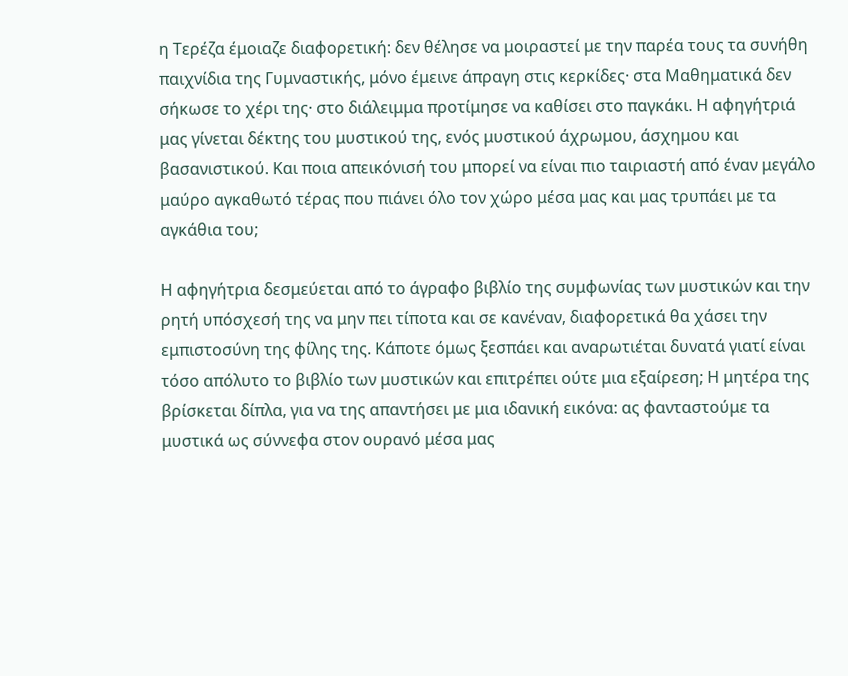η Τερέζα έμοιαζε διαφορετική: δεν θέλησε να μοιραστεί με την παρέα τους τα συνήθη παιχνίδια της Γυμναστικής, μόνο έμεινε άπραγη στις κερκίδες· στα Μαθηματικά δεν σήκωσε το χέρι της· στο διάλειμμα προτίμησε να καθίσει στο παγκάκι. Η αφηγήτριά μας γίνεται δέκτης του μυστικού της, ενός μυστικού άχρωμου, άσχημου και βασανιστικού. Και ποια απεικόνισή του μπορεί να είναι πιο ταιριαστή από έναν μεγάλο μαύρο αγκαθωτό τέρας που πιάνει όλο τον χώρο μέσα μας και μας τρυπάει με τα αγκάθια του;

Η αφηγήτρια δεσμεύεται από το άγραφο βιβλίο της συμφωνίας των μυστικών και την ρητή υπόσχεσή της να μην πει τίποτα και σε κανέναν, διαφορετικά θα χάσει την εμπιστοσύνη της φίλης της. Κάποτε όμως ξεσπάει και αναρωτιέται δυνατά γιατί είναι τόσο απόλυτο το βιβλίο των μυστικών και επιτρέπει ούτε μια εξαίρεση; Η μητέρα της βρίσκεται δίπλα, για να της απαντήσει με μια ιδανική εικόνα: ας φανταστούμε τα μυστικά ως σύννεφα στον ουρανό μέσα μας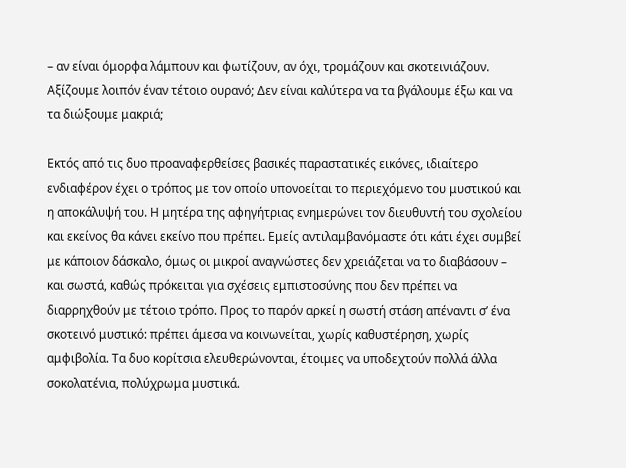– αν είναι όμορφα λάμπουν και φωτίζουν, αν όχι, τρομάζουν και σκοτεινιάζουν. Αξίζουμε λοιπόν έναν τέτοιο ουρανό; Δεν είναι καλύτερα να τα βγάλουμε έξω και να τα διώξουμε μακριά;

Εκτός από τις δυο προαναφερθείσες βασικές παραστατικές εικόνες, ιδιαίτερο ενδιαφέρον έχει ο τρόπος με τον οποίο υπονοείται το περιεχόμενο του μυστικού και η αποκάλυψή του. Η μητέρα της αφηγήτριας ενημερώνει τον διευθυντή του σχολείου και εκείνος θα κάνει εκείνο που πρέπει. Εμείς αντιλαμβανόμαστε ότι κάτι έχει συμβεί με κάποιον δάσκαλο, όμως οι μικροί αναγνώστες δεν χρειάζεται να το διαβάσουν – και σωστά, καθώς πρόκειται για σχέσεις εμπιστοσύνης που δεν πρέπει να διαρρηχθούν με τέτοιο τρόπο. Προς το παρόν αρκεί η σωστή στάση απέναντι σ’ ένα σκοτεινό μυστικό: πρέπει άμεσα να κοινωνείται, χωρίς καθυστέρηση, χωρίς αμφιβολία. Τα δυο κορίτσια ελευθερώνονται, έτοιμες να υποδεχτούν πολλά άλλα σοκολατένια, πολύχρωμα μυστικά.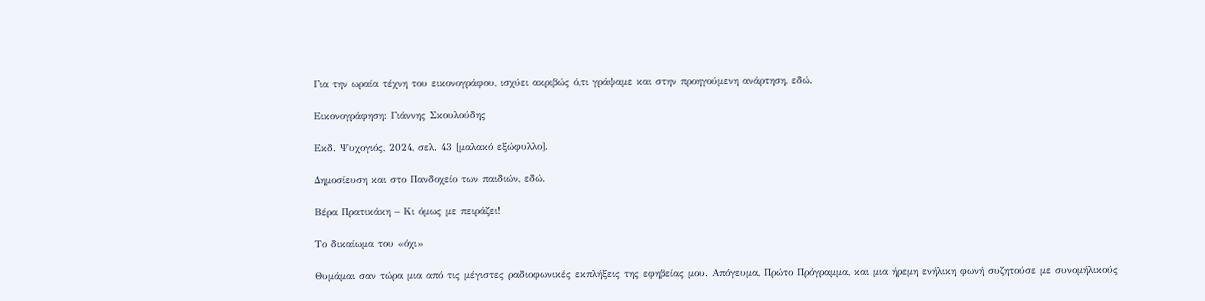Για την ωραία τέχνη του εικονογράφου, ισχύει ακριβώς ό,τι γράψαμε και στην προηγούμενη ανάρτηση, εδώ.

Εικονογράφηση: Γιάννης Σκουλούδης

Εκδ. Ψυχογιός, 2024, σελ. 43 [μαλακό εξώφυλλο].

Δημοσίευση και στο Πανδοχείο των παιδιών, εδώ.

Βέρα Πρατικάκη – Κι όμως με πειράζει!

Το δικαίωμα του «όχι»

Θυμάμαι σαν τώρα μια από τις μέγιστες ραδιοφωνικές εκπλήξεις της εφηβείας μου. Απόγευμα, Πρώτο Πρόγραμμα, και μια ήρεμη ενήλικη φωνή συζητούσε με συνομήλικούς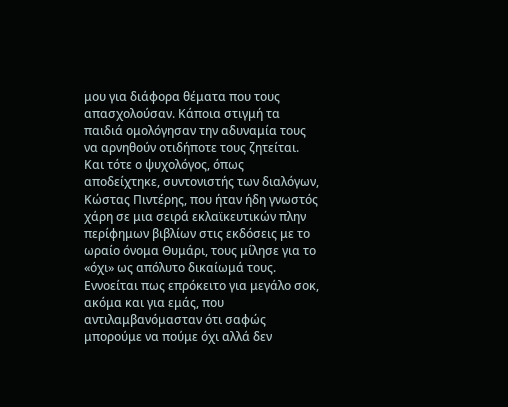μου για διάφορα θέματα που τους απασχολούσαν. Κάποια στιγμή τα παιδιά ομολόγησαν την αδυναμία τους να αρνηθούν οτιδήποτε τους ζητείται. Και τότε ο ψυχολόγος, όπως αποδείχτηκε, συντονιστής των διαλόγων, Κώστας Πιντέρης, που ήταν ήδη γνωστός χάρη σε μια σειρά εκλαϊκευτικών πλην περίφημων βιβλίων στις εκδόσεις με το ωραίο όνομα Θυμάρι, τους μίλησε για το «όχι» ως απόλυτο δικαίωμά τους. Εννοείται πως επρόκειτο για μεγάλο σοκ, ακόμα και για εμάς, που αντιλαμβανόμασταν ότι σαφώς μπορούμε να πούμε όχι αλλά δεν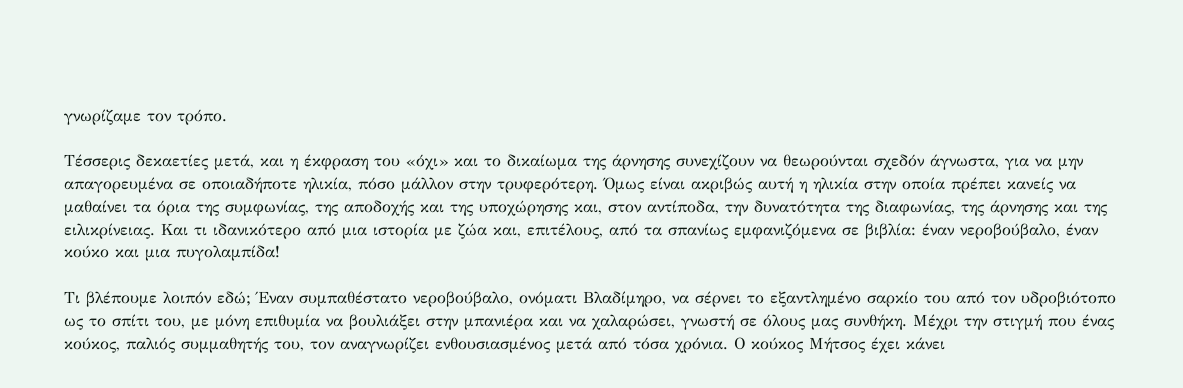γνωρίζαμε τον τρόπο.

Τέσσερις δεκαετίες μετά, και η έκφραση του «όχι» και το δικαίωμα της άρνησης συνεχίζουν να θεωρούνται σχεδόν άγνωστα, για να μην απαγορευμένα σε οποιαδήποτε ηλικία, πόσο μάλλον στην τρυφερότερη. Όμως είναι ακριβώς αυτή η ηλικία στην οποία πρέπει κανείς να μαθαίνει τα όρια της συμφωνίας, της αποδοχής και της υποχώρησης και, στον αντίποδα, την δυνατότητα της διαφωνίας, της άρνησης και της ειλικρίνειας. Και τι ιδανικότερο από μια ιστορία με ζώα και, επιτέλους, από τα σπανίως εμφανιζόμενα σε βιβλία: έναν νεροβούβαλο, έναν κούκο και μια πυγολαμπίδα!

Τι βλέπουμε λοιπόν εδώ; Έναν συμπαθέστατο νεροβούβαλο, ονόματι Βλαδίμηρο, να σέρνει το εξαντλημένο σαρκίο του από τον υδροβιότοπο ως το σπίτι του, με μόνη επιθυμία να βουλιάξει στην μπανιέρα και να χαλαρώσει, γνωστή σε όλους μας συνθήκη. Μέχρι την στιγμή που ένας κούκος, παλιός συμμαθητής του, τον αναγνωρίζει ενθουσιασμένος μετά από τόσα χρόνια. Ο κούκος Μήτσος έχει κάνει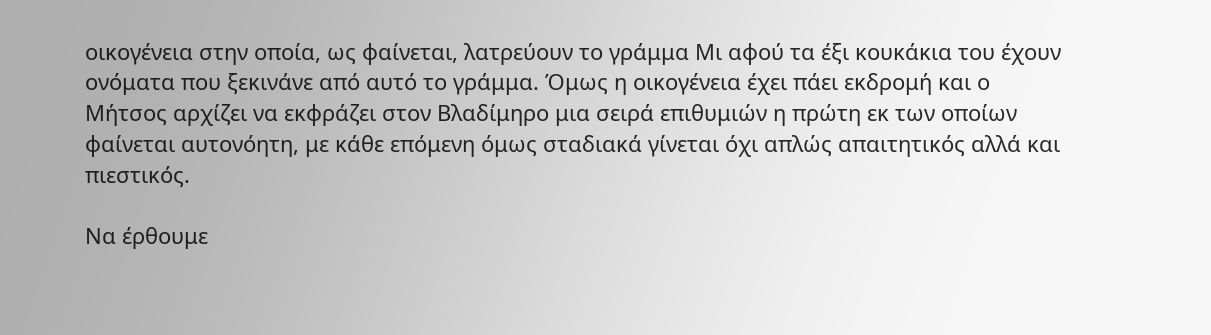οικογένεια στην οποία, ως φαίνεται, λατρεύουν το γράμμα Μι αφού τα έξι κουκάκια του έχουν ονόματα που ξεκινάνε από αυτό το γράμμα. Όμως η οικογένεια έχει πάει εκδρομή και ο Μήτσος αρχίζει να εκφράζει στον Βλαδίμηρο μια σειρά επιθυμιών η πρώτη εκ των οποίων φαίνεται αυτονόητη, με κάθε επόμενη όμως σταδιακά γίνεται όχι απλώς απαιτητικός αλλά και πιεστικός.

Να έρθουμε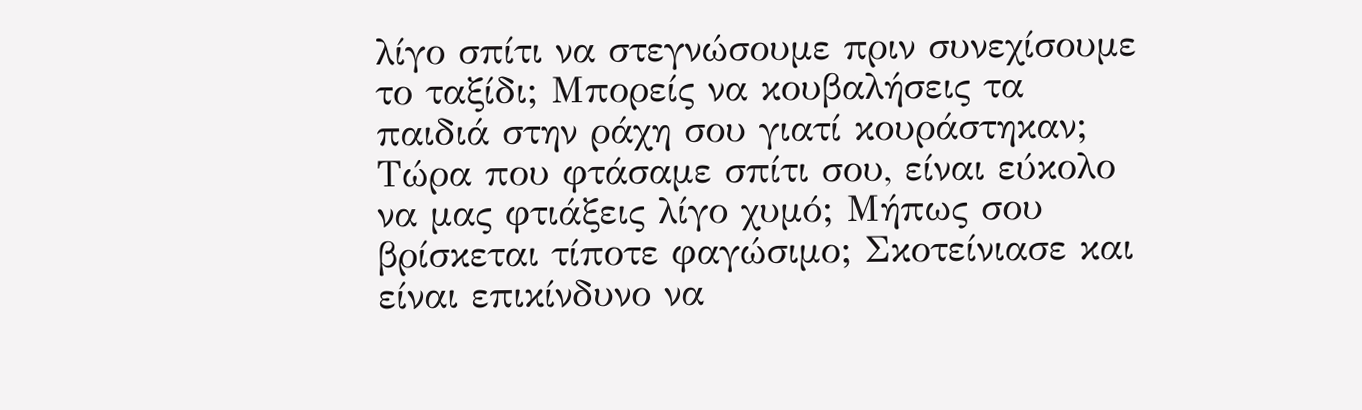λίγο σπίτι να στεγνώσουμε πριν συνεχίσουμε το ταξίδι; Μπορείς να κουβαλήσεις τα παιδιά στην ράχη σου γιατί κουράστηκαν; Τώρα που φτάσαμε σπίτι σου, είναι εύκολο να μας φτιάξεις λίγο χυμό; Μήπως σου βρίσκεται τίποτε φαγώσιμο; Σκοτείνιασε και είναι επικίνδυνο να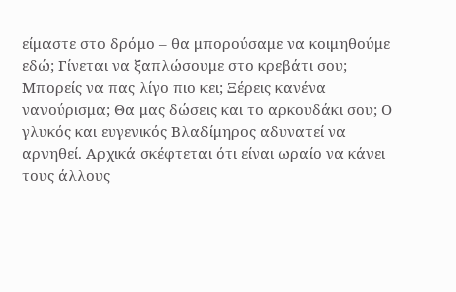είμαστε στο δρόμο – θα μπορούσαμε να κοιμηθούμε εδώ; Γίνεται να ξαπλώσουμε στο κρεβάτι σου; Μπορείς να πας λίγο πιο κει; Ξέρεις κανένα νανούρισμα; Θα μας δώσεις και το αρκουδάκι σου; Ο γλυκός και ευγενικός Βλαδίμηρος αδυνατεί να αρνηθεί. Αρχικά σκέφτεται ότι είναι ωραίο να κάνει τους άλλους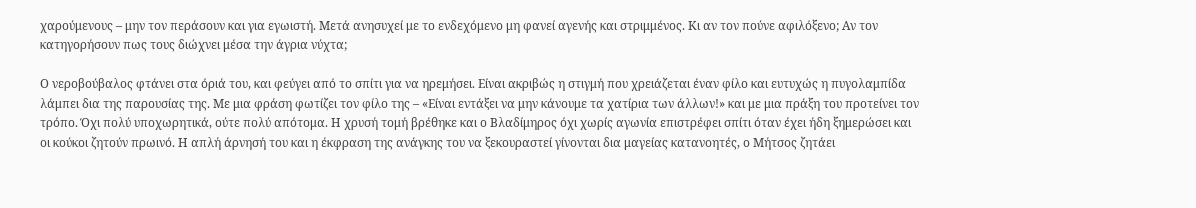χαρούμενους – μην τον περάσουν και για εγωιστή. Μετά ανησυχεί με το ενδεχόμενο μη φανεί αγενής και στριμμένος. Κι αν τον πούνε αφιλόξενο; Αν τον κατηγορήσουν πως τους διώχνει μέσα την άγρια νύχτα;

Ο νεροβούβαλος φτάνει στα όριά του, και φεύγει από το σπίτι για να ηρεμήσει. Είναι ακριβώς η στιγμή που χρειάζεται έναν φίλο και ευτυχώς η πυγολαμπίδα λάμπει δια της παρουσίας της. Με μια φράση φωτίζει τον φίλο της – «Είναι εντάξει να μην κάνουμε τα χατίρια των άλλων!» και με μια πράξη του προτείνει τον τρόπο. Όχι πολύ υποχωρητικά, ούτε πολύ απότομα. Η χρυσή τομή βρέθηκε και ο Βλαδίμηρος όχι χωρίς αγωνία επιστρέφει σπίτι όταν έχει ήδη ξημερώσει και οι κούκοι ζητούν πρωινό. Η απλή άρνησή του και η έκφραση της ανάγκης του να ξεκουραστεί γίνονται δια μαγείας κατανοητές, ο Μήτσος ζητάει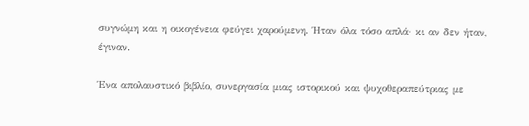συγνώμη και η οικογένεια φεύγει χαρούμενη. Ήταν όλα τόσο απλά· κι αν δεν ήταν, έγιναν.

Ένα απολαυστικό βιβλίο, συνεργασία μιας ιστορικού και ψυχοθεραπεύτριας με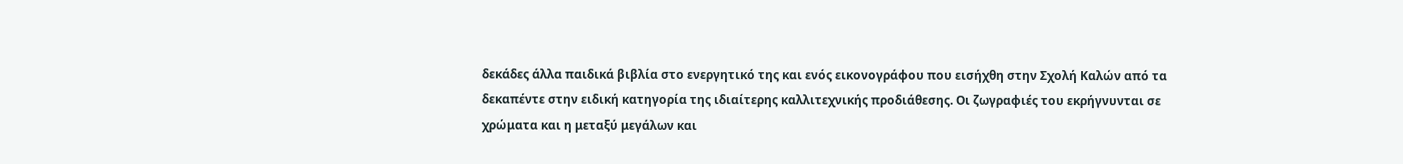δεκάδες άλλα παιδικά βιβλία στο ενεργητικό της και ενός εικονογράφου που εισήχθη στην Σχολή Καλών από τα δεκαπέντε στην ειδική κατηγορία της ιδιαίτερης καλλιτεχνικής προδιάθεσης. Οι ζωγραφιές του εκρήγνυνται σε χρώματα και η μεταξύ μεγάλων και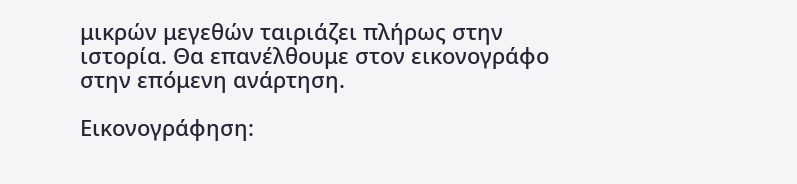μικρών μεγεθών ταιριάζει πλήρως στην ιστορία. Θα επανέλθουμε στον εικονογράφο στην επόμενη ανάρτηση.

Εικονογράφηση: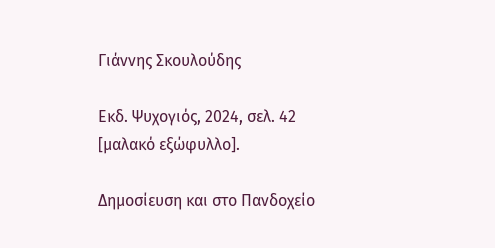Γιάννης Σκουλούδης

Εκδ. Ψυχογιός, 2024, σελ. 42 [μαλακό εξώφυλλο].

Δημοσίευση και στο Πανδοχείο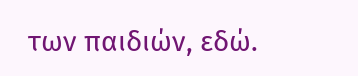των παιδιών, εδώ.